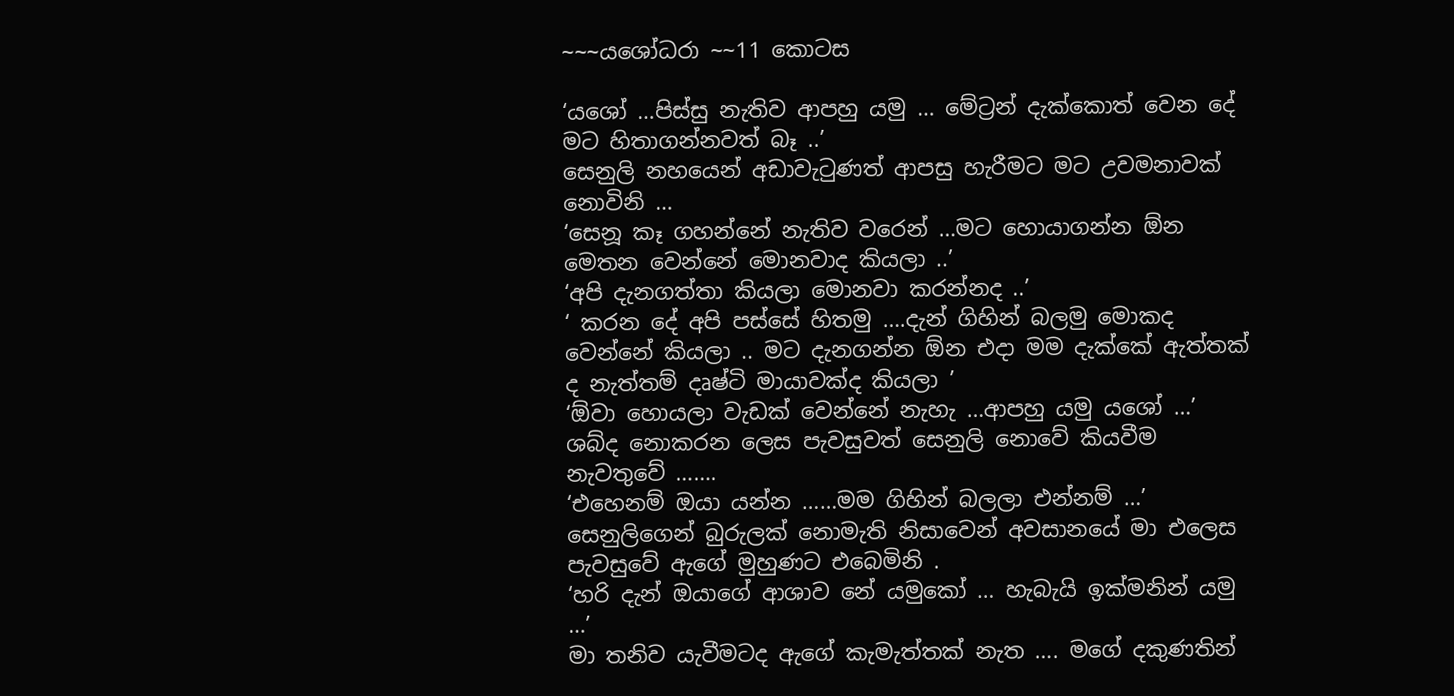~~~යශෝධරා ~~11 කොටස

‘යශෝ …පිස්සු නැතිව ආපහු යමු … මේට්‍රන් දැක්කොත් වෙන දේ මට හිතාගන්නවත් බෑ ..’
සෙනුලි නහයෙන් අඩාවැටුණත් ආපසු හැරීමට මට උවමනාවක් නොවිනි …
‘සෙනූ කෑ ගහන්නේ නැතිව වරෙන් …මට හොයාගන්න ඕන මෙතන වෙන්නේ මොනවාද කියලා ..’
‘අපි දැනගත්තා කියලා මොනවා කරන්නද ..’
‘ කරන දේ අපි පස්සේ හිතමු ….දැන් ගිහින් බලමු මොකද වෙන්නේ කියලා .. මට දැනගන්න ඕන එදා මම දැක්කේ ඇත්තක් ද නැත්තම් දෘෂ්ටි මායාවක්ද කියලා ’
‘ඕවා හොයලා වැඩක් වෙන්නේ නැහැ …ආපහු යමු යශෝ …’
ශබ්ද නොකරන ලෙස පැවසුවත් සෙනුලි නොවේ කියවීම නැවතුවේ …….
‘එහෙනම් ඔයා යන්න ……මම ගිහින් බලලා එන්නම් …’
සෙනුලිගෙන් බුරුලක් නොමැති නිසාවෙන් අවසානයේ මා එලෙස පැවසුවේ ඇගේ මුහුණට එබෙමිනි .
‘හරි දැන් ඔයාගේ ආශාව නේ යමුකෝ … හැබැයි ඉක්මනින් යමු …’
මා තනිව යැවීමටද ඇගේ කැමැත්තක් නැත …. මගේ දකුණතින්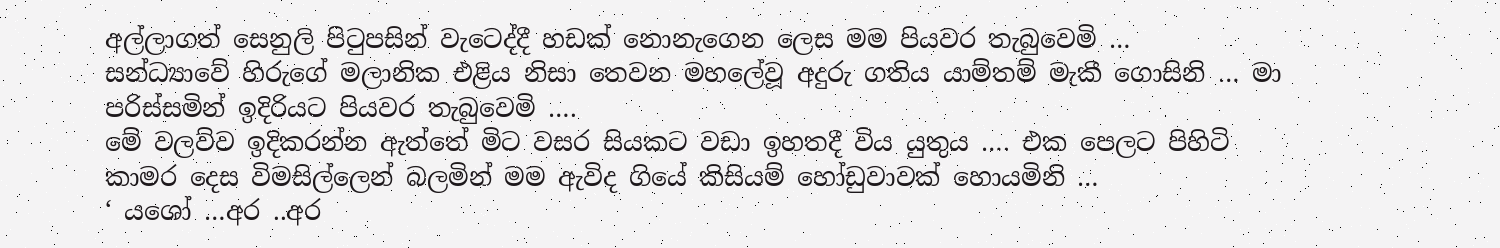අල්ලාගත් සෙනුලි පිටුපසින් වැටෙද්දී හඩක් නොනැගෙන ලෙස මම පියවර තැබුවෙමි …
සන්ධ්‍යාවේ හිරුගේ මලානික එළිය නිසා තෙවන මහලේවූ අදුරු ගතිය යාම්තම් මැකී ගොසිනි … මා පරිස්සමින් ඉදිරියට පියවර තැබුවෙමි ….
මේ වලව්ව ඉදිකරන්න ඇත්තේ මිට වසර සියකට වඩා ඉහතදී විය යුතුය …. එක පෙලට පිහිටි කාමර දෙස විමසිල්ලෙන් බලමින් මම ඇවිද ගියේ කිසියම් හෝඩුවාවක් හොයමිනි …
‘ යශෝ …අර ..අර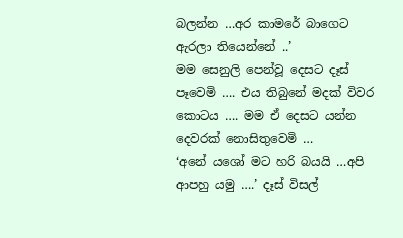බලන්න …අර කාමරේ බාගෙට ඇරලා තියෙන්නේ ..’
මම සෙනුලි පෙන්වූ දෙසට දෑස් පෑවෙමි …. එය තිබුනේ මදක් විවර කොටය …. මම ඒ දෙසට යන්න දෙවරක් නොසිතුවෙමි …
‘අනේ යශෝ මට හරි බයයි …අපි ආපහු යමු ….’ දෑස් විසල්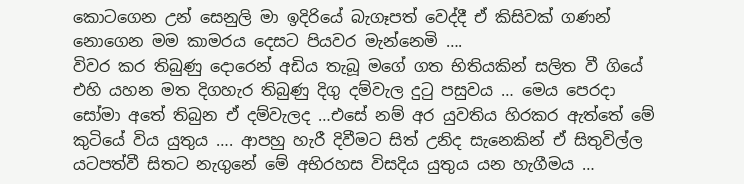කොටගෙන උන් සෙනුලි මා ඉදිරියේ බැගෑපත් වෙද්දී ඒ කිසිවක් ගණන් නොගෙන මම කාමරය දෙසට පියවර මැන්නෙමි ….
විවර කර තිබුණු දොරෙන් අඩිය තැබූ මගේ ගත භිතියකින් සලිත වී ගියේ එහි යහන මත දිගහැර තිබුණු දිගු දම්වැල දුටු පසුවය … මෙය පෙරදා සෝමා අතේ තිබුන ඒ දම්වැලද …එසේ නම් අර යුවතිය හිරකර ඇත්තේ මේ කුටියේ විය යුතුය …. ආපහු හැරී දිවීමට සිත් උනිද සැනෙකින් ඒ සිතුවිල්ල යටපත්වී සිතට නැගුනේ මේ අභිරහස විසදිය යුතුය යන හැගීමය …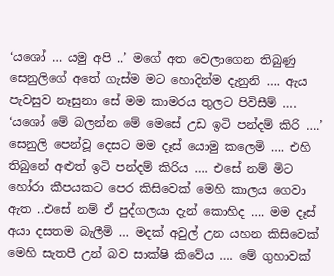‘යශෝ … යමු අපි ..’ මගේ අත වෙලාගෙන තිබුණු සෙනුලිගේ අතේ ගැස්ම මට හොදින්ම දැනුනි …. ඇය පැවසුව නෑසුනා සේ මම කාමරය තුලට පිවිසීම් ….
‘යශෝ මේ බලන්න මේ මෙසේ උඩ ඉටි පන්දම් කිරි ….’ සෙනුලි පෙන්වූ දෙසට මම දෑස් යොමු කලෙමි …. එහි තිබුනේ අළුත් ඉටි පන්දම් කිරිය …. එසේ නම් මිට හෝරා කීපයකට පෙර කිසිවෙක් මෙහි කාලය ගෙවා ඇත ..එසේ නම් ඒ පුද්ගලයා දැන් කොහිද …. මම දෑස් අයා දසතම බැලීමි … මදක් අවුල් උන යහන කිසිවෙක් මෙහි සැතපී උන් බව සාක්ෂි කිවේය …. මේ ගුහාවක්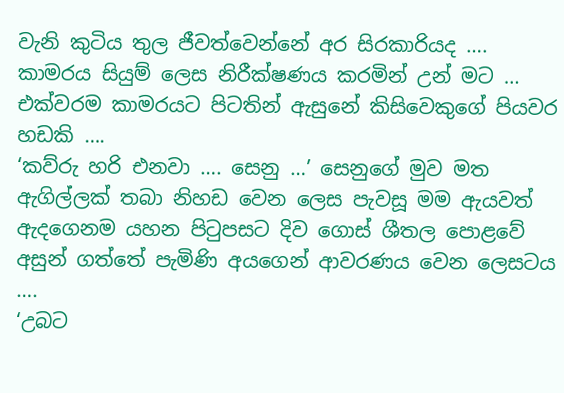වැනි කුටිය තුල ජීවත්වෙන්නේ අර සිරකාරියද …. කාමරය සියුම් ලෙස නිරීක්ෂණය කරමින් උන් මට … එක්වරම කාමරයට පිටතින් ඇසුනේ කිසිවෙකුගේ පියවර හඩකි ….
‘කව්රු හරි එනවා …. සෙනු …’ සෙනුගේ මුව මත ඇගිල්ලක් තබා නිහඩ වෙන ලෙස පැවසූ මම ඇයවත් ඇදගෙනම යහන පිටුපසට දිව ගොස් ශීතල පොළවේ අසුන් ගත්තේ පැමිණි අයගෙන් ආවරණය වෙන ලෙසටය ….
‘උබට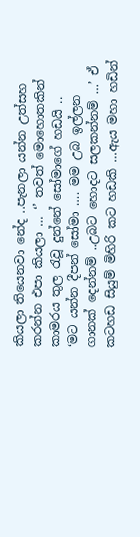කියලා තියෙනවා නේද ..පැනලා යන්න උත්සහ කරන්න එපා කියලා … ‘’ තවත් මොහොතකින් කාමරය තුල රැවූ දුන්නේ සෝමාගේ හඩයි ..
‘මට යන්න දීපන් සෝමා …. මම උබ ඉල්ලන ගානක් දෙන්නම් ..උබට හොදට සලකන්නම් …’ ඒ කටහඩ සියුම් මිහිරි කට හඩකි …ඇය මහා හඩින්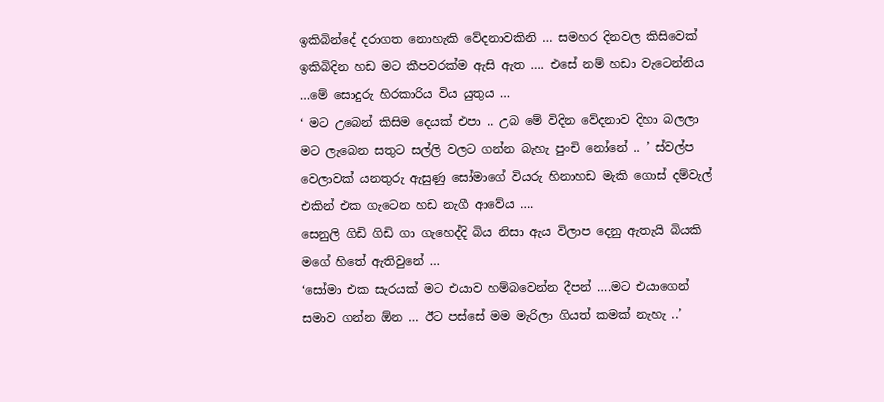ඉකිබින්දේ දරාගත නොහැකි වේදනාවකිනි … සමහර දිනවල කිසිවෙක් ඉකිබිදින හඩ මට කීපවරක්ම ඇසි ඇත …. එසේ නම් හඩා වැටෙන්නිය …මේ සොදුරු හිරකාරිය විය යුතුය …
‘ මට උබෙන් කිසිම දෙයක් එපා .. උබ මේ විදින වේදනාව දිහා බලලා මට ලැබෙන සතුට සල්ලි වලට ගන්න බැහැ පුංචි නෝනේ .. ’ ස්වල්ප වෙලාවක් යනතුරු ඇසුණු සෝමාගේ වියරු හිනාහඩ මැකි ගොස් දම්වැල් එකින් එක ගැටෙන හඩ නැගී ආවේය ….
සෙනුලි ගිඩි ගිඩි ගා ගැහෙද්දි බිය නිසා ඇය විලාප දෙනු ඇතැයි බියකි මගේ හිතේ ඇතිවුනේ …
‘සෝමා එක සැරයක් මට එයාව හම්බවෙන්න දීපන් ….මට එයාගෙන් සමාව ගන්න ඕන … ඊට පස්සේ මම මැරිලා ගියත් කමක් නැහැ ..’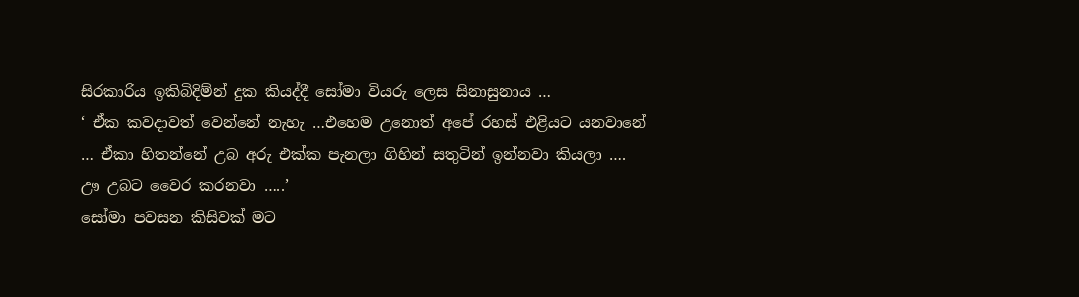සිරකාරිය ඉකිබිදිම්න් දුක කියද්දී සෝමා වියරු ලෙස සිනාසුනාය …
‘ ඒක කවදාවත් වෙන්නේ නැහැ …එහෙම උනොත් අපේ රහස් එළියට යනවානේ … ඒකා හිතන්නේ උබ අරු එක්ක පැනලා ගිහින් සතුටින් ඉන්නවා කියලා …. ඌ උබට වෛර කරනවා …..’
සෝමා පවසන කිසිවක් මට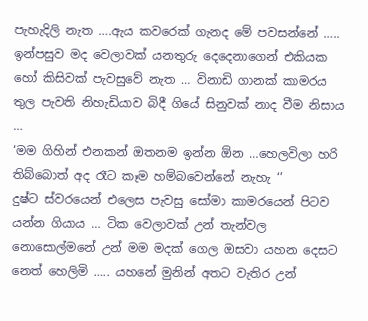පැහැදිලි නැත ….ඇය කවරෙක් ගැනද මේ පවසන්නේ …..
ඉන්පසුව මද වෙලාවක් යනතුරු දෙදෙනාගෙන් එකියක හෝ කිසිවක් පැවසුවේ නැත … විනාඩි ගානක් කාමරය තුල පැවති නිහැඩියාව බිදී ගියේ සිනුවක් නාද වීම නිසාය …
‘මම ගිහින් එනකන් ඔතනම ඉන්න ඕන …හෙලවිලා හරි තිබ්බොත් අද රෑට කෑම හම්බවෙන්නේ නැහැ ‘’
දුෂ්ට ස්වරයෙන් එලෙස පැවසු සෝමා කාමරයෙන් පිටව යන්න ගියාය … ටික වෙලාවක් උන් තැන්වල නොසොල්මනේ උන් මම මදක් ගෙල ඔසවා යහන දෙසට නෙත් හෙලිමි ….. යහනේ මුනින් අතට වැතිර උන්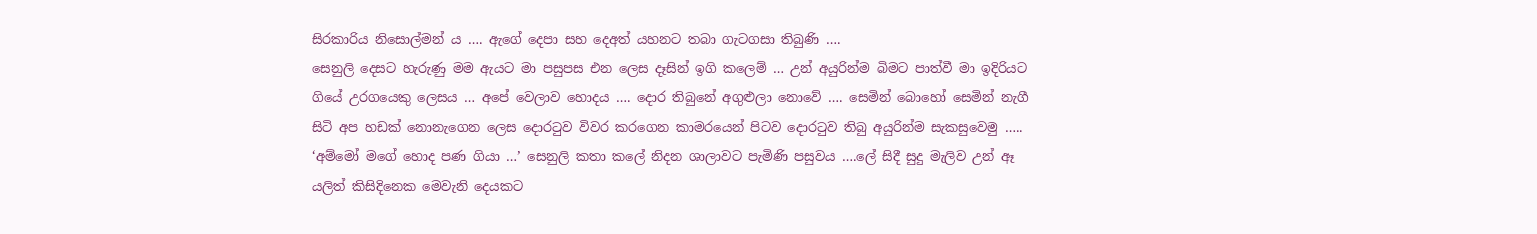සිරකාරිය නිසොල්මන් ය …. ඇගේ දෙපා සහ දෙඅත් යහනට තබා ගැටගසා තිබුණි ….
සෙනුලි දෙසට හැරුණු මම ඇයට මා පසුපස එන ලෙස දෑසින් ඉගි කලෙම් … උන් අයුරින්ම බිමට පාත්වී මා ඉදිරියට ගියේ උරගයෙකු ලෙසය … අපේ වෙලාව හොදය …. දොර තිබුනේ අගුළුලා නොවේ …. සෙමින් බොහෝ සෙමින් නැගී සිටි අප හඩක් නොනැගෙන ලෙස දොරටුව විවර කරගෙන කාමරයෙන් පිටව දොරටුව තිබු අයුරින්ම සැකසුවෙමු …..
‘අම්මෝ මගේ හොද පණ ගියා …’ සෙනුලි කතා කලේ නිදන ශාලාවට පැමිණි පසුවය ….ලේ සිදී සුදු මැලිව උන් ඈ යලිත් කිසිදිනෙක මෙවැනි දෙයකට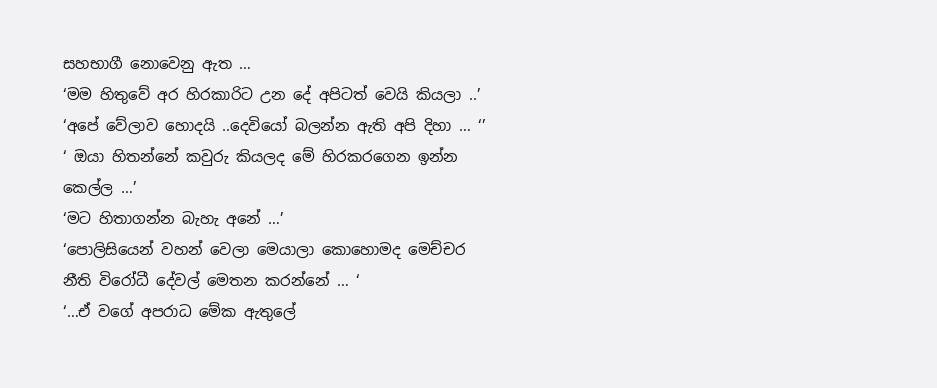සහභාගී නොවෙනු ඇත …
‘මම හිතුවේ අර හිරකාරිට උන දේ අපිටත් වෙයි කියලා ..’
‘අපේ වේලාව හොදයි ..දෙවියෝ බලන්න ඇති අපි දිහා … ‘’
‘ ඔයා හිතන්නේ කවුරු කියලද මේ හිරකරගෙන ඉන්න කෙල්ල …’
‘මට හිතාගන්න බැහැ අනේ …’
‘පොලිසියෙන් වහන් වෙලා මෙයාලා කොහොමද මෙච්චර නීති විරෝධී දේවල් මෙතන කරන්නේ … ‘
‘…ඒ වගේ අපරාධ මේක ඇතුලේ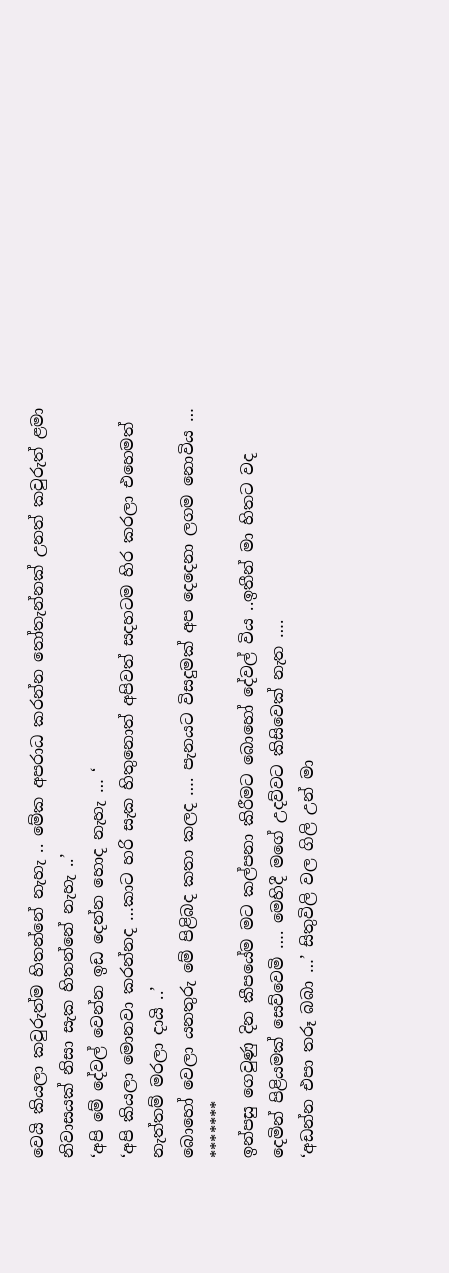වෙයි කියලා කවුරුත්ම හිතන්නේ නැහැ .. මේක අපරාධ කරන්න තෝතැන්නක් උනත් කවුරුත් ළමා නිවාසයක් නිසා සැක හිතන්නේ නැහැ ..’
‘අපි මේ දේවල් වෙන්න ඉඩ දෙන්න හොද නැහැ … ‘
‘අපි කියලා මොනවා කරන්නද …කාට හරි සැක හිතුනොත් අපිවත් සදහටම හිර කරලා එහෙමත් නැත්තම් මරලා දායි ..’
බොහෝ වෙලා යනතුරු මේ පිළිබද කතා කලද …. පැනයට විසදුමක් අප දෙදෙනා ලගම නොවිය …
*******
ඉන්පසු ගෙවුණු දින කීපයේම මට කල්පනා කිරීමට බොහෝ දේවල් විය ..ඉතීන් මා හිතට වද දෙමින් පිළියමක් සෙව්වෙමි …. මෙහිදී මගේ උදව්වට කිසිවෙක් නැත ….
‘අඩන්න එපා තරූ බබා …’ සිතුවිලි වල ගිලි උන් මා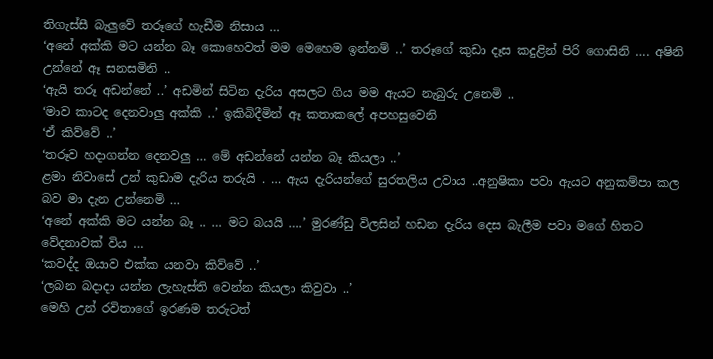තිගැස්සී බැලුවේ තරූගේ හැඩීම නිසාය …
‘අනේ අක්කි මට යන්න බෑ කොහෙවත් මම මෙහෙම ඉන්නම් ..’ තරූගේ කුඩා දෑස කදුළින් පිරි ගොසිනි …. අෂිනි උන්නේ ඈ සනසමිනි ..
‘ඇයි තරූ අඩන්නේ ..’ අඩමින් සිටින දැරිය අසලට ගිය මම ඇයට නැබුරු උනෙමි ..
‘මාව කාටද දෙනවාලු අක්කි ..’ ඉකිබිදීමින් ඈ කතාකලේ අපහසුවෙනි
‘ඒ කිව්වේ ..’
‘තරූව හදාගන්න දෙනවලු … මේ අඩන්නේ යන්න බෑ කියලා ..’
ළමා නිවාසේ උන් කුඩාම දැරිය තරුයි . … ඇය දැරියන්ගේ සුරතලිය උවාය ..අනුෂිකා පවා ඇයට අනුකම්පා කල බව මා දැන උන්නෙමි …
‘අනේ අක්කි මට යන්න බෑ .. … මට බයයි ….’ මුරණ්ඩු විලසින් හඩන දැරිය දෙස බැලීම පවා මගේ හිතට වේදනාවක් විය …
‘කවද්ද ඔයාව එක්ක යනවා කිව්වේ ..’
‘ලබන බදාදා යන්න ලැහැස්ති වෙන්න කියලා කිවුවා ..’
මෙහි උන් රවිතාගේ ඉරණම තරුටත්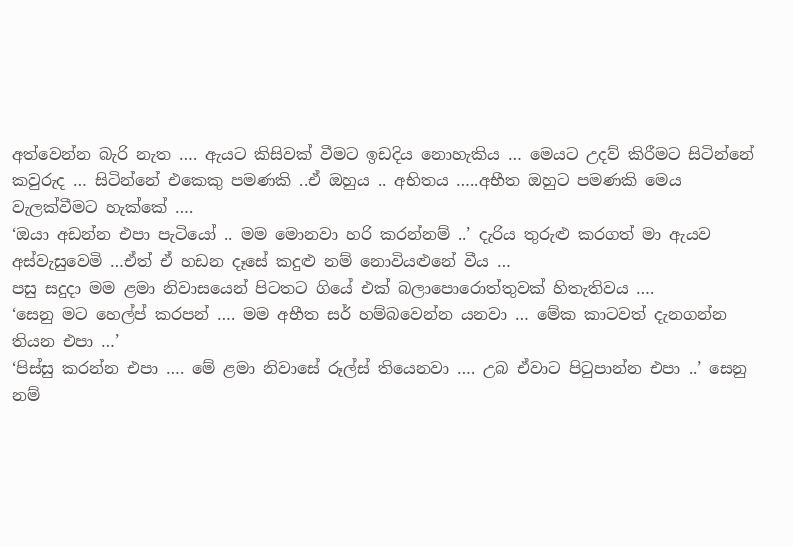අත්වෙන්න බැරි නැත …. ඇයට කිසිවක් වීමට ඉඩදිය නොහැකිය … මෙයට උදව් කිරීමට සිටින්නේ කවුරුද … සිටින්නේ එකෙකු පමණකි ..ඒ ඔහුය .. අභිතය …..අභීත ඔහුට පමණකි මෙය වැලක්වීමට හැක්කේ ….
‘ඔයා අඩන්න එපා පැටියෝ .. මම මොනවා හරි කරන්නම් ..’ දැරිය තුරුළු කරගත් මා ඇයව අස්වැසුවෙමි …ඒත් ඒ හඩන දෑසේ කදුළු නම් නොවියළුනේ වීය …
පසු සදුදා මම ළමා නිවාසයෙන් පිටතට ගියේ එක් බලාපොරොත්තුවක් හිතැතිවය ….
‘සෙනු මට හෙල්ප් කරපන් …. මම අභීත සර් හම්බවෙන්න යනවා … මේක කාටවත් දැනගන්න තියන එපා …’
‘පිස්සු කරන්න එපා …. මේ ළමා නිවාසේ රූල්ස් තියෙනවා …. උබ ඒවාට පිටුපාන්න එපා ..’ සෙනු නම්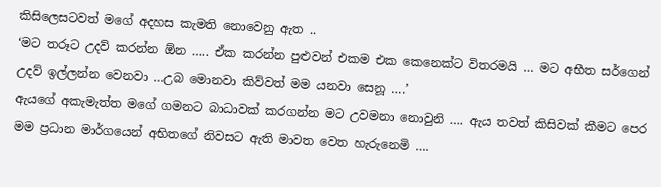කිසිලෙසටවත් මගේ අදහස කැමති නොවෙනු ඇත ..
‘මට තරූට උදව් කරන්න ඕන ….. ඒක කරන්න පුළුවන් එකම එක කෙනෙක්ට විතරමයි … මට අභීත සර්ගෙන් උදව් ඉල්ලන්න වෙනවා …උබ මොනවා කිව්වත් මම යනවා සෙනූ ….’
ඇයගේ අකැමැත්ත මගේ ගමනට බාධාවක් කරගන්න මට උවමනා නොවුනි …. ඇය තවත් කිසිවක් කීමට පෙර මම ප්‍රධාන මාර්ගයෙන් අභිතගේ නිවසට ඇති මාවත වෙත හැරුනෙමි ….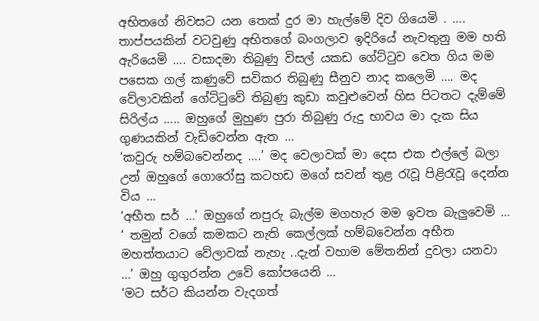අභිතගේ නිවසට යන තෙක් දුර මා හැල්මේ දිව ගියෙමි . …. තාප්පයකින් වටවුණු අභිතගේ බංගලාව ඉදිරියේ නැවතුනු මම හති ඇරියෙමි …. වසාදමා තිබුණු විසල් යකඩ ගේට්ටුව වෙත ගිය මම පසෙක ගල් කණුවේ සවිකර තිබුණු සීනුව නාද කලෙමි …. මද වේලාවකින් ගේට්ටුවේ තිබුණු කුඩා කවුළුවෙන් හිස පිටතට දැම්මේ සිරිල්ය ….. ඔහුගේ මුහුණ පුරා තිබුණු රුදු භාවය මා දැක සිය ගුණයකින් වැඩිවෙන්න ඇත …
‘කවුරු හම්බවෙන්නද ….’ මද වෙලාවක් මා දෙස එක එල්ලේ බලා උන් ඔහුගේ ගොරෝසු කටහඩ මගේ සවන් තුළ රැවූ පිළිරැවූ දෙන්න විය …
‘අභීත සර් …’ ඔහුගේ නපුරු බැල්ම මගහැර මම ඉවත බැලුවෙමි …
‘ තමුන් වගේ කමකට නැති කෙල්ලක් හම්බවෙන්න අභීත මහත්තයාට වේලාවක් නැහැ ..දැන් වහාම මේතනින් දුවලා යනවා …’ ඔහු ගුගුරන්න උවේ කෝපයෙනි …
‘මට සර්ට කියන්න වැදගත්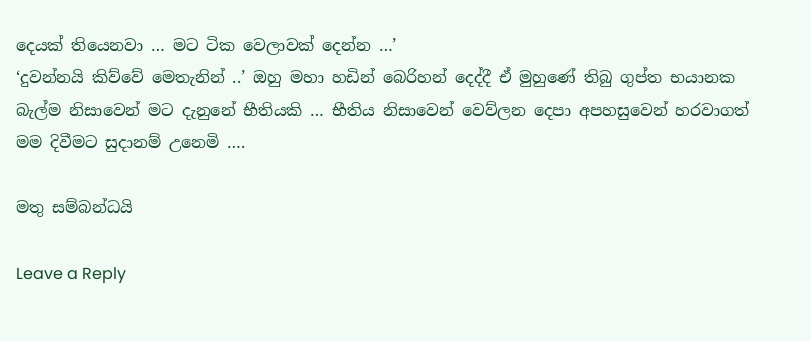දෙයක් තියෙනවා … මට ටික වෙලාවක් දෙන්න …’
‘දුවන්නයි කිව්වේ මෙතැනින් ..’ ඔහු මහා හඩින් බෙරිහන් දෙද්දී ඒ මුහුණේ තිබු ගුප්ත භයානක බැල්ම නිසාවෙන් මට දැනුනේ භීතියකි … භීතිය නිසාවෙන් වෙව්ලන දෙපා අපහසුවෙන් හරවාගත් මම දිවීමට සුදානම් උනෙමි ….

මතු සම්බන්ධයි

Leave a Reply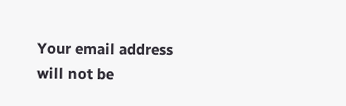Your email address will not be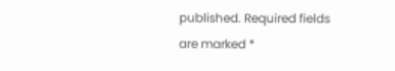published. Required fields are marked *